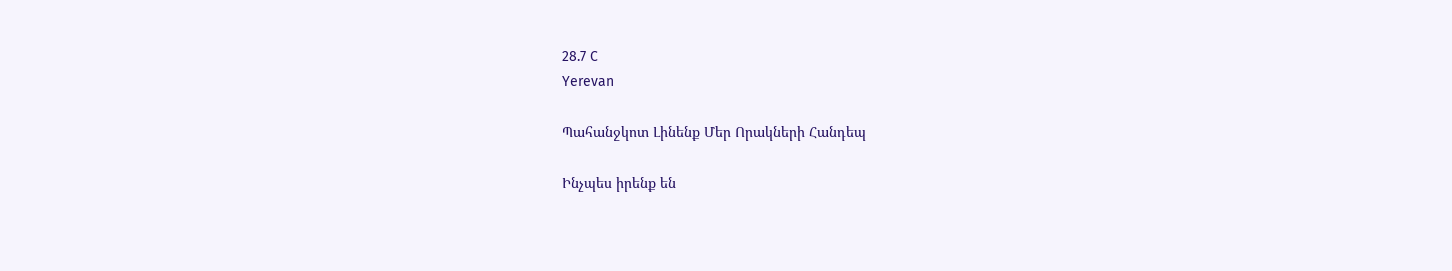28.7 C
Yerevan

Պահանջկոտ Լինենք Մեր Որակների Հանդեպ

Ինչպես իրենք են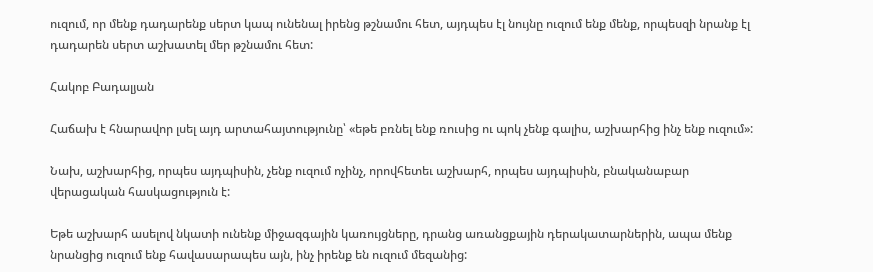ուզում, որ մենք դադարենք սերտ կապ ունենալ իրենց թշնամու հետ, այդպես էլ նույնը ուզում ենք մենք, որպեսզի նրանք էլ դադարեն սերտ աշխատել մեր թշնամու հետ:

Հակոբ Բադալյան

Հաճախ է հնարավոր լսել այդ արտահայտությունը՝ «եթե բռնել ենք ռուսից ու պոկ չենք գալիս, աշխարհից ինչ ենք ուզում»:

Նախ, աշխարհից, որպես այդպիսին, չենք ուզում ոչինչ, որովհետեւ աշխարհ, որպես այդպիսին, բնականաբար վերացական հասկացություն է:

Եթե աշխարհ ասելով նկատի ունենք միջազգային կառույցները, դրանց առանցքային դերակատարներին, ապա մենք նրանցից ուզում ենք հավասարապես այն, ինչ իրենք են ուզում մեզանից: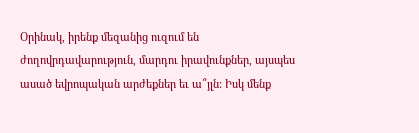Օրինակ, իրենք մեզանից ուզում են ժողովրդավարություն, մարդու իրավունքներ, այսպես ասած եվրոպական արժեքներ եւ ա՞յլն: Իսկ մենք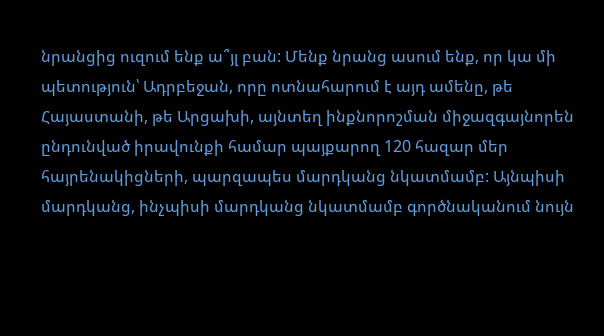նրանցից ուզում ենք ա՞յլ բան: Մենք նրանց ասում ենք, որ կա մի պետություն՝ Ադրբեջան, որը ոտնահարում է այդ ամենը, թե Հայաստանի, թե Արցախի, այնտեղ ինքնորոշման միջազգայնորեն ընդունված իրավունքի համար պայքարող 120 հազար մեր հայրենակիցների, պարզապես մարդկանց նկատմամբ: Այնպիսի մարդկանց, ինչպիսի մարդկանց նկատմամբ գործնականում նույն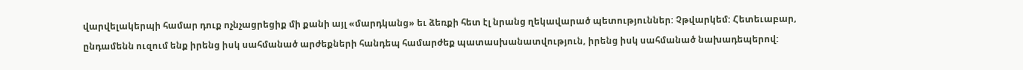վարվելակերպի համար դուք ոչնչացրեցիք մի քանի այլ «մարդկանց» եւ ձեռքի հետ էլ նրանց ղեկավարած պետություններ: Չթվարկեմ: Հետեւաբար, ընդամենն ուզում ենք իրենց իսկ սահմանած արժեքների հանդեպ համարժեք պատասխանատվություն, իրենց իսկ սահմանած նախադեպերով: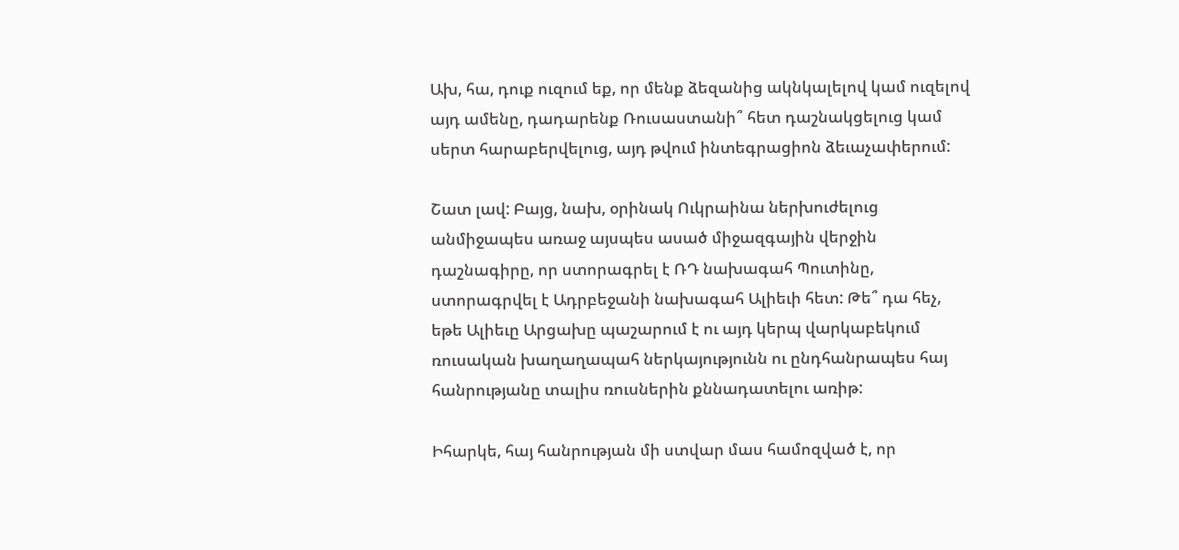Ախ, հա, դուք ուզում եք, որ մենք ձեզանից ակնկալելով կամ ուզելով այդ ամենը, դադարենք Ռուսաստանի՞ հետ դաշնակցելուց կամ սերտ հարաբերվելուց, այդ թվում ինտեգրացիոն ձեւաչափերում:

Շատ լավ: Բայց, նախ, օրինակ Ուկրաինա ներխուժելուց անմիջապես առաջ այսպես ասած միջազգային վերջին դաշնագիրը, որ ստորագրել է ՌԴ նախագահ Պուտինը, ստորագրվել է Ադրբեջանի նախագահ Ալիեւի հետ: Թե՞ դա հեչ, եթե Ալիեւը Արցախը պաշարում է ու այդ կերպ վարկաբեկում ռուսական խաղաղապահ ներկայությունն ու ընդհանրապես հայ հանրությանը տալիս ռուսներին քննադատելու առիթ:

Իհարկե, հայ հանրության մի ստվար մաս համոզված է, որ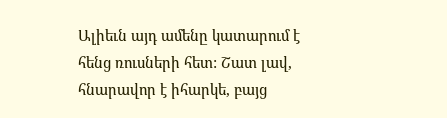Ալիեւն այդ ամենը կատարում է հենց ռուսների հետ: Շատ լավ, հնարավոր է իհարկե, բայց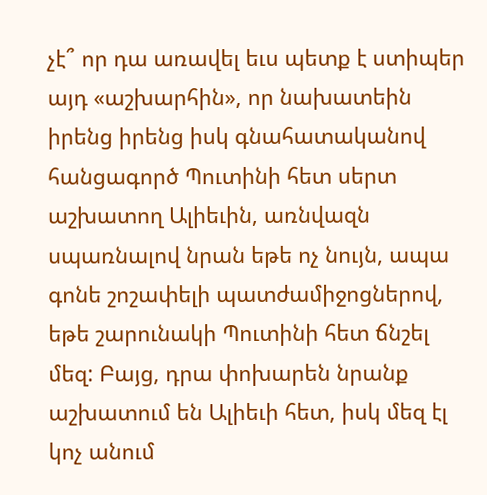չէ՞ որ դա առավել եւս պետք է ստիպեր այդ «աշխարհին», որ նախատեին իրենց իրենց իսկ գնահատականով հանցագործ Պուտինի հետ սերտ աշխատող Ալիեւին, առնվազն սպառնալով նրան եթե ոչ նույն, ապա գոնե շոշափելի պատժամիջոցներով, եթե շարունակի Պուտինի հետ ճնշել մեզ: Բայց, դրա փոխարեն նրանք աշխատում են Ալիեւի հետ, իսկ մեզ էլ կոչ անում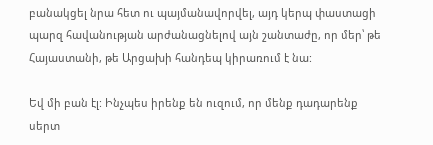բանակցել նրա հետ ու պայմանավորվել, այդ կերպ փաստացի պարզ հավանության արժանացնելով այն շանտաժը, որ մեր՝ թե Հայաստանի, թե Արցախի հանդեպ կիրառում է նա:

Եվ մի բան էլ: Ինչպես իրենք են ուզում, որ մենք դադարենք սերտ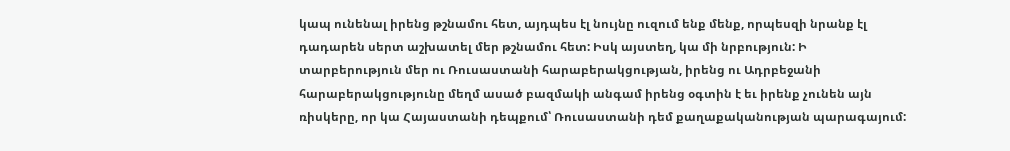կապ ունենալ իրենց թշնամու հետ, այդպես էլ նույնը ուզում ենք մենք, որպեսզի նրանք էլ դադարեն սերտ աշխատել մեր թշնամու հետ: Իսկ այստեղ, կա մի նրբություն: Ի տարբերություն մեր ու Ռուսաստանի հարաբերակցության, իրենց ու Ադրբեջանի հարաբերակցությունը մեղմ ասած բազմակի անգամ իրենց օգտին է եւ իրենք չունեն այն ռիսկերը, որ կա Հայաստանի դեպքում՝ Ռուսաստանի դեմ քաղաքականության պարագայում: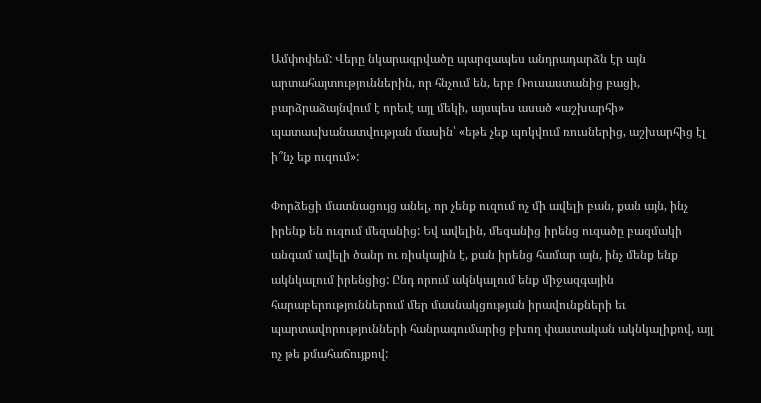Ամփոփեմ: Վերը նկարագրվածը պարզապես անդրադարձն էր այն արտահայտություններին, որ հնչում են, երբ Ռուսաստանից բացի, բարձրաձայնվում է որեւէ այլ մեկի, այսպես ասած «աշխարհի» պատասխանատվության մասին՝ «եթե չեք պոկվում ռուսներից, աշխարհից էլ ի՞նչ եք ուզում»:

Փորձեցի մատնացույց անել, որ չենք ուզում ոչ մի ավելի բան, քան այն, ինչ իրենք են ուզում մեզանից: Եվ ավելին, մեզանից իրենց ուզածը բազմակի անգամ ավելի ծանր ու ռիսկային է, քան իրենց համար այն, ինչ մենք ենք ակնկալում իրենցից: Ընդ որում ակնկալում ենք միջազգային հարաբերություններում մեր մասնակցության իրավունքների եւ պարտավորությունների հանրագումարից բխող փաստական ակնկալիքով, այլ ոչ թե քմահաճույքով: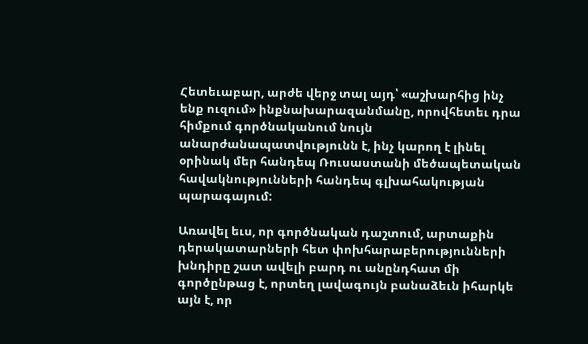Հետեւաբար, արժե վերջ տալ այդ՝ «աշխարհից ինչ ենք ուզում» ինքնախարազանմանը, որովհետեւ դրա հիմքում գործնականում նույն անարժանապատվությունն է, ինչ կարող է լինել օրինակ մեր հանդեպ Ռուսաստանի մեծապետական հավակնությունների հանդեպ գլխահակության պարագայում:

Առավել եւս, որ գործնական դաշտում, արտաքին դերակատարների հետ փոխհարաբերությունների խնդիրը շատ ավելի բարդ ու անընդհատ մի գործընթաց է, որտեղ լավագույն բանաձեւն իհարկե այն է, որ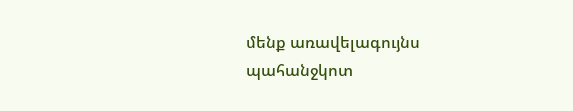մենք առավելագույնս պահանջկոտ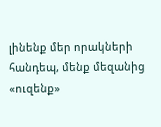լինենք մեր որակների հանդեպ, մենք մեզանից «ուզենք»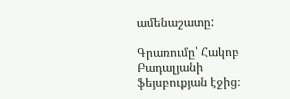ամենաշատը:

Գրառումը՝ Հակոբ Բադալյանի ֆեյսբուքյան էջից։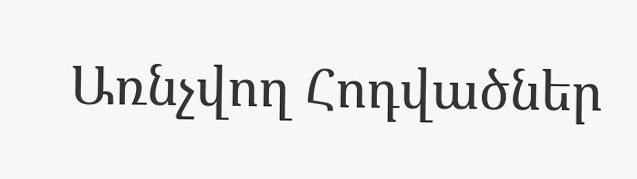Առնչվող Հոդվածներ